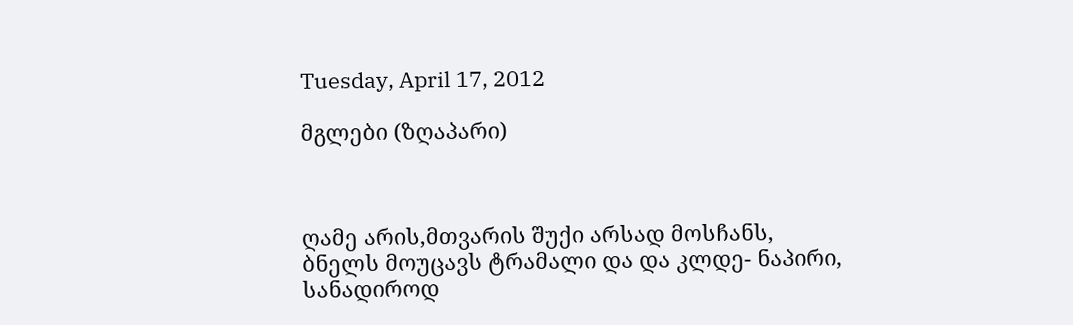Tuesday, April 17, 2012

მგლები (ზღაპარი)



ღამე არის,მთვარის შუქი არსად მოსჩანს,
ბნელს მოუცავს ტრამალი და და კლდე- ნაპირი,
სანადიროდ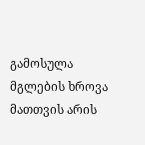გამოსულა მგლების ხროვა
მათთვის არის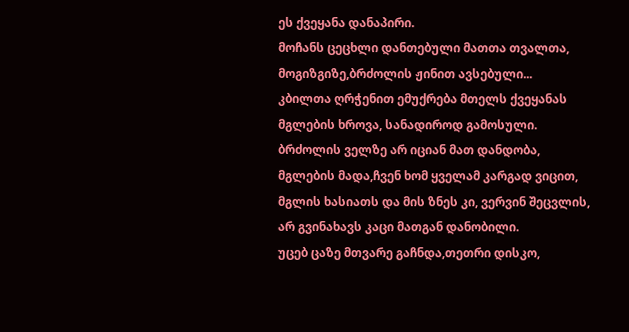ეს ქვეყანა დანაპირი.
მოჩანს ცეცხლი დანთებული მათთა თვალთა,
მოგიზგიზე,ბრძოლის ჟინით ავსებული...
კბილთა ღრჭენით ემუქრება მთელს ქვეყანას
მგლების ხროვა, სანადიროდ გამოსული.
ბრძოლის ველზე არ იციან მათ დანდობა,
მგლების მადა,ჩვენ ხომ ყველამ კარგად ვიცით,
მგლის ხასიათს და მის ზნეს კი, ვერვინ შეცვლის,
არ გვინახავს კაცი მათგან დანობილი.
უცებ ცაზე მთვარე გაჩნდა,თეთრი დისკო,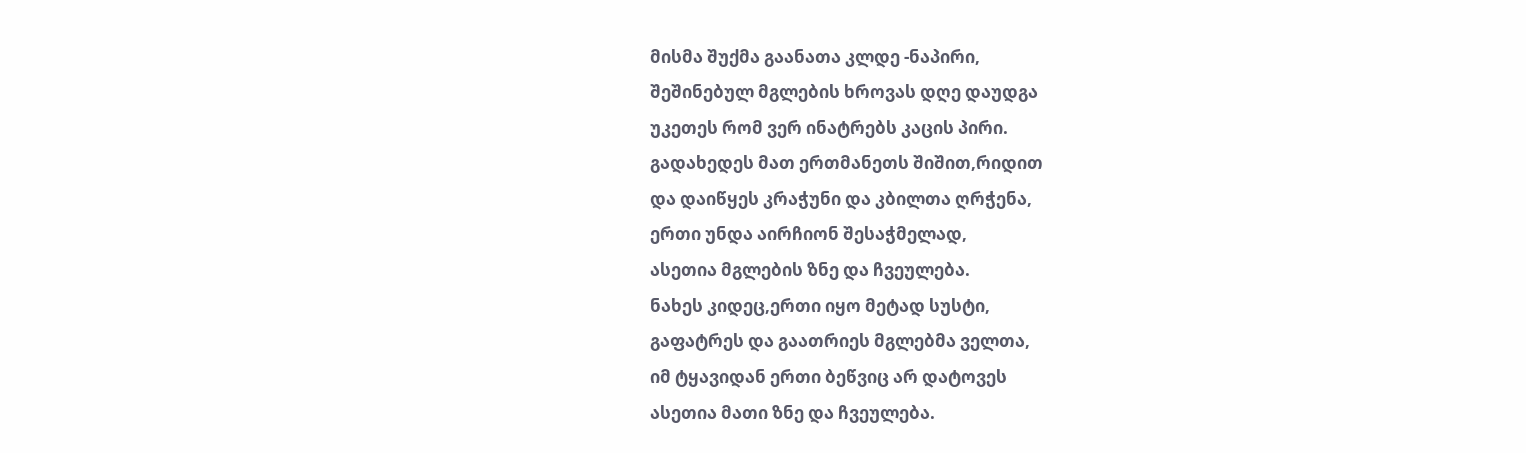მისმა შუქმა გაანათა კლდე -ნაპირი,
შეშინებულ მგლების ხროვას დღე დაუდგა
უკეთეს რომ ვერ ინატრებს კაცის პირი.
გადახედეს მათ ერთმანეთს შიშით,რიდით
და დაიწყეს კრაჭუნი და კბილთა ღრჭენა,
ერთი უნდა აირჩიონ შესაჭმელად,
ასეთია მგლების ზნე და ჩვეულება.
ნახეს კიდეც,ერთი იყო მეტად სუსტი,
გაფატრეს და გაათრიეს მგლებმა ველთა,
იმ ტყავიდან ერთი ბეწვიც არ დატოვეს
ასეთია მათი ზნე და ჩვეულება.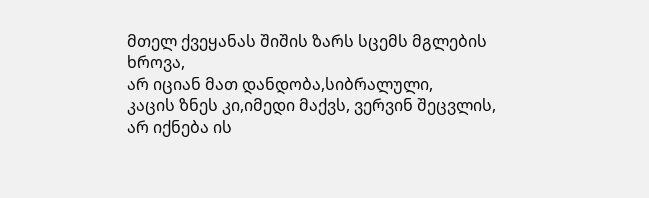მთელ ქვეყანას შიშის ზარს სცემს მგლების ხროვა,
არ იციან მათ დანდობა,სიბრალული,
კაცის ზნეს კი,იმედი მაქვს, ვერვინ შეცვლის,
არ იქნება ის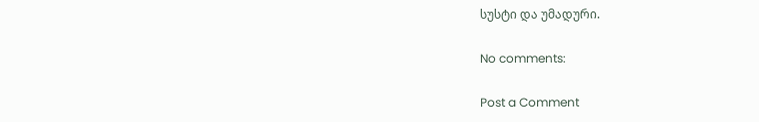სუსტი და უმადური.

No comments:

Post a Comment